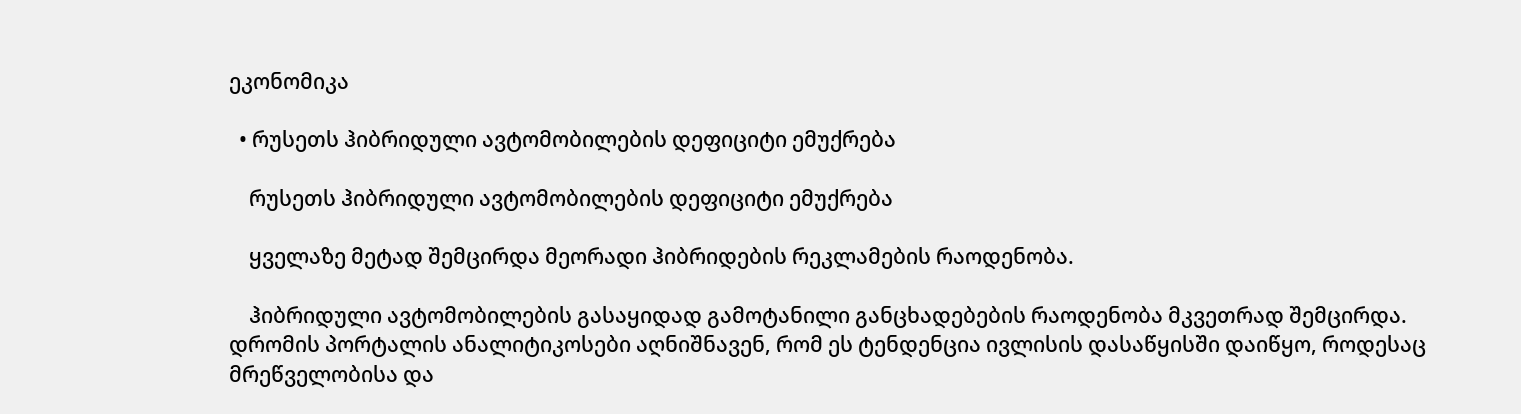ეკონომიკა

  • რუსეთს ჰიბრიდული ავტომობილების დეფიციტი ემუქრება

    რუსეთს ჰიბრიდული ავტომობილების დეფიციტი ემუქრება

    ყველაზე მეტად შემცირდა მეორადი ჰიბრიდების რეკლამების რაოდენობა.

    ჰიბრიდული ავტომობილების გასაყიდად გამოტანილი განცხადებების რაოდენობა მკვეთრად შემცირდა. დრომის პორტალის ანალიტიკოსები აღნიშნავენ, რომ ეს ტენდენცია ივლისის დასაწყისში დაიწყო, როდესაც მრეწველობისა და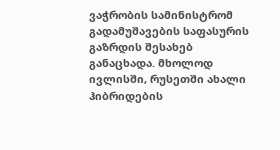ვაჭრობის სამინისტრომ გადამუშავების საფასურის გაზრდის შესახებ განაცხადა. მხოლოდ ივლისში, რუსეთში ახალი ჰიბრიდების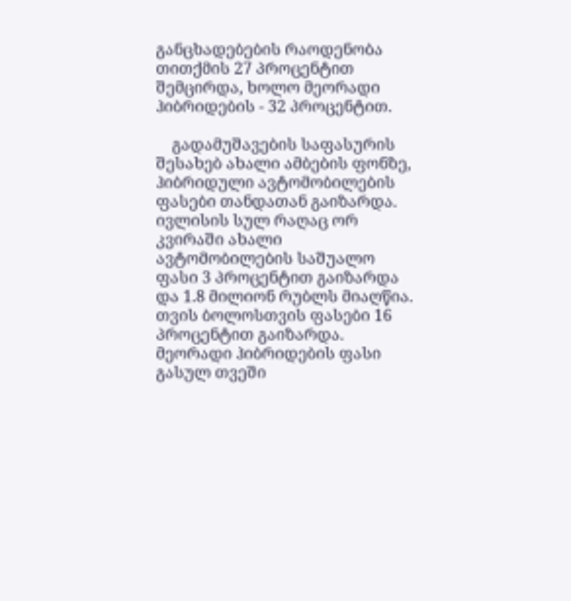განცხადებების რაოდენობა თითქმის 27 პროცენტით შემცირდა, ხოლო მეორადი ჰიბრიდების - 32 პროცენტით.

    გადამუშავების საფასურის შესახებ ახალი ამბების ფონზე, ჰიბრიდული ავტომობილების ფასები თანდათან გაიზარდა. ივლისის სულ რაღაც ორ კვირაში ახალი ავტომობილების საშუალო ფასი 3 პროცენტით გაიზარდა და 1.8 მილიონ რუბლს მიაღწია. თვის ბოლოსთვის ფასები 16 პროცენტით გაიზარდა. მეორადი ჰიბრიდების ფასი გასულ თვეში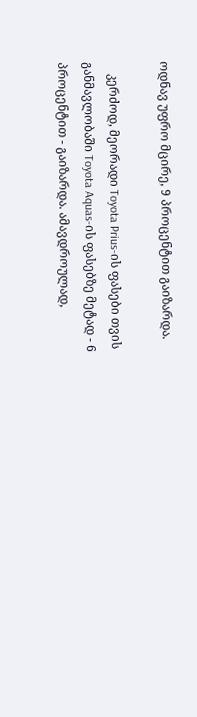ოდნავ უფრო მცირე, 9 პროცენტით გაიზარდა.

    კერძოდ, მეორადი Toyota Prius-ის ფასები თვის განმავლობაში Toyota Aquas-ის ფასებზე მეტად - 6 პროცენტით - გაიზარდა. ამავდროულად,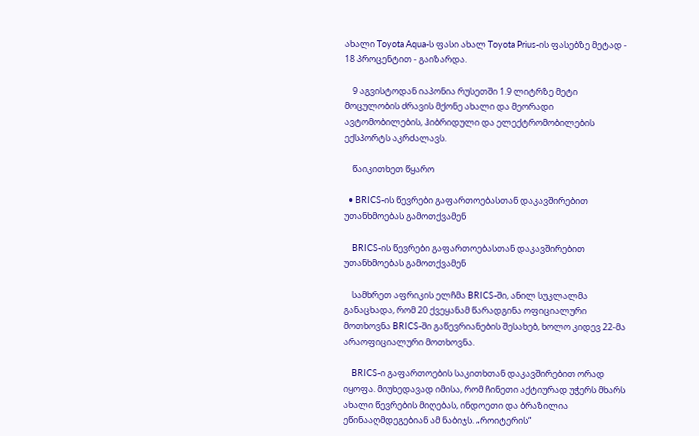ახალი Toyota Aqua-ს ფასი ახალ Toyota Prius-ის ფასებზე მეტად - 18 პროცენტით - გაიზარდა.

    9 აგვისტოდან იაპონია რუსეთში 1.9 ლიტრზე მეტი მოცულობის ძრავის მქონე ახალი და მეორადი ავტომობილების, ჰიბრიდული და ელექტრომობილების ექსპორტს აკრძალავს.

    წაიკითხეთ წყარო

  • BRICS-ის წევრები გაფართოებასთან დაკავშირებით უთანხმოებას გამოთქვამენ

    BRICS-ის წევრები გაფართოებასთან დაკავშირებით უთანხმოებას გამოთქვამენ

    სამხრეთ აფრიკის ელჩმა BRICS-ში, ანილ სუკლალმა განაცხადა, რომ 20 ქვეყანამ წარადგინა ოფიციალური მოთხოვნა BRICS-ში გაწევრიანების შესახებ, ხოლო კიდევ 22-მა არაოფიციალური მოთხოვნა.

    BRICS-ი გაფართოების საკითხთან დაკავშირებით ორად იყოფა. მიუხედავად იმისა, რომ ჩინეთი აქტიურად უჭერს მხარს ახალი წევრების მიღებას, ინდოეთი და ბრაზილია ეწინააღმდეგებიან ამ ნაბიჯს. „როიტერის“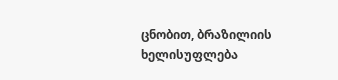ცნობით, ბრაზილიის ხელისუფლება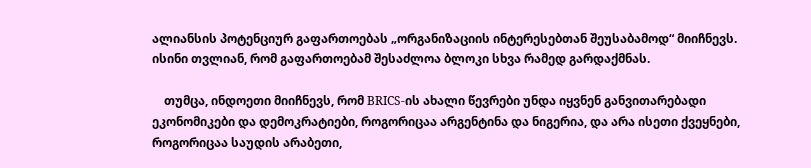ალიანსის პოტენციურ გაფართოებას „ორგანიზაციის ინტერესებთან შეუსაბამოდ“ მიიჩნევს. ისინი თვლიან, რომ გაფართოებამ შესაძლოა ბლოკი სხვა რამედ გარდაქმნას.

    თუმცა, ინდოეთი მიიჩნევს, რომ BRICS-ის ახალი წევრები უნდა იყვნენ განვითარებადი ეკონომიკები და დემოკრატიები, როგორიცაა არგენტინა და ნიგერია, და არა ისეთი ქვეყნები, როგორიცაა საუდის არაბეთი,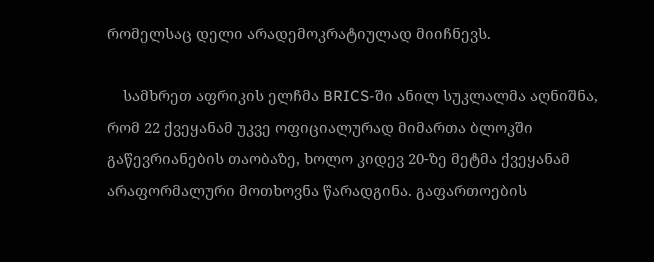რომელსაც დელი არადემოკრატიულად მიიჩნევს.

    სამხრეთ აფრიკის ელჩმა BRICS-ში ანილ სუკლალმა აღნიშნა, რომ 22 ქვეყანამ უკვე ოფიციალურად მიმართა ბლოკში გაწევრიანების თაობაზე, ხოლო კიდევ 20-ზე მეტმა ქვეყანამ არაფორმალური მოთხოვნა წარადგინა. გაფართოების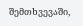შემთხვევაში,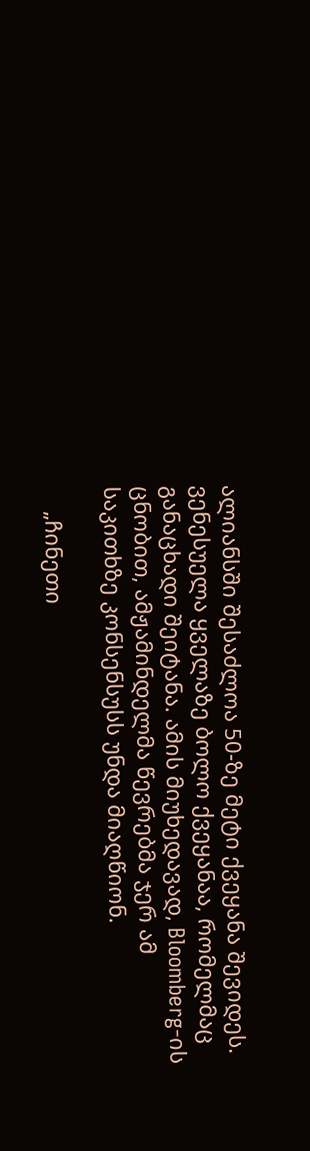ალიანსში შესაძლოა 50-ზე მეტი ქვეყანა შევიდეს. ვენესუელა ყველაზე ბოლო ქვეყანაა, რომელმაც განაცხადი შეიტანა. ამის მიუხედავად, Bloomberg-ის ცნობით, ამჟამინდელმა წევრებმა ჯერ ამ საკითხზე კონსენსუსს უნდა მიაღწიონ.

    „ჩინეთი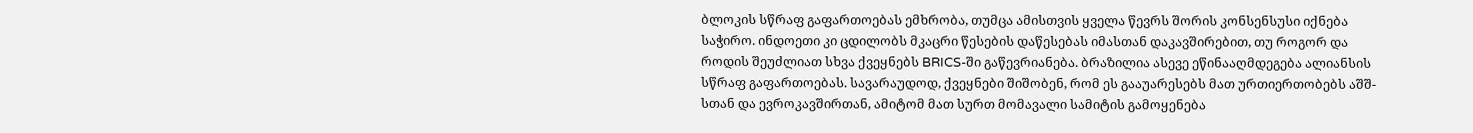ბლოკის სწრაფ გაფართოებას ემხრობა, თუმცა ამისთვის ყველა წევრს შორის კონსენსუსი იქნება საჭირო. ინდოეთი კი ცდილობს მკაცრი წესების დაწესებას იმასთან დაკავშირებით, თუ როგორ და როდის შეუძლიათ სხვა ქვეყნებს BRICS-ში გაწევრიანება. ბრაზილია ასევე ეწინააღმდეგება ალიანსის სწრაფ გაფართოებას. სავარაუდოდ, ქვეყნები შიშობენ, რომ ეს გააუარესებს მათ ურთიერთობებს აშშ-სთან და ევროკავშირთან, ამიტომ მათ სურთ მომავალი სამიტის გამოყენება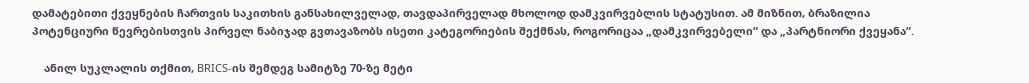დამატებითი ქვეყნების ჩართვის საკითხის განსახილველად, თავდაპირველად მხოლოდ დამკვირვებლის სტატუსით. ამ მიზნით, ბრაზილია პოტენციური წევრებისთვის პირველ ნაბიჯად გვთავაზობს ისეთი კატეგორიების შექმნას, როგორიცაა „დამკვირვებელი“ და „პარტნიორი ქვეყანა“.

    ანილ სუკლალის თქმით, BRICS-ის შემდეგ სამიტზე 70-ზე მეტი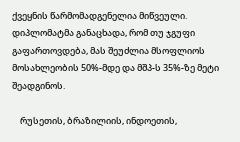ქვეყნის წარმომადგენელია მიწვეული. დიპლომატმა განაცხადა, რომ თუ ჯგუფი გაფართოვდება, მას შეუძლია მსოფლიოს მოსახლეობის 50%-მდე და მშპ-ს 35%-ზე მეტი შეადგინოს.

    რუსეთის, ბრაზილიის, ინდოეთის,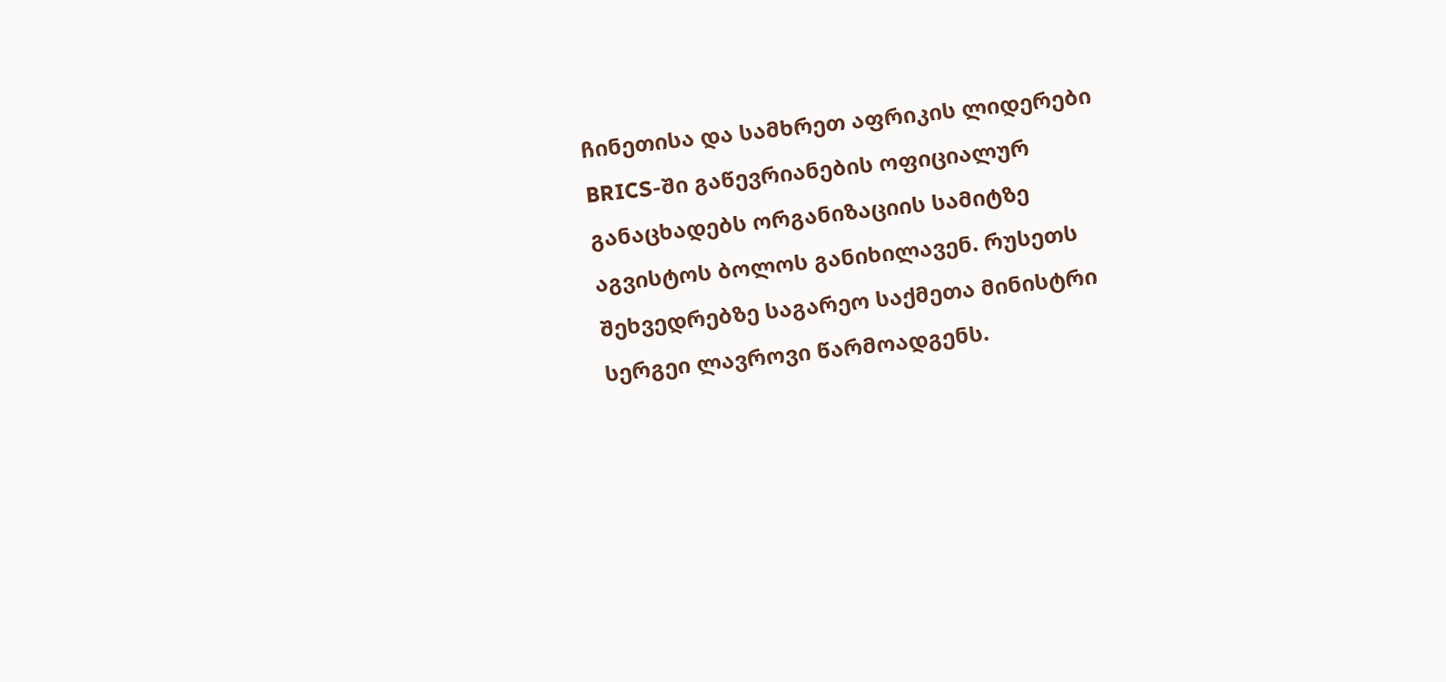ჩინეთისა და სამხრეთ აფრიკის ლიდერები BRICS-ში გაწევრიანების ოფიციალურ განაცხადებს ორგანიზაციის სამიტზე აგვისტოს ბოლოს განიხილავენ. რუსეთს შეხვედრებზე საგარეო საქმეთა მინისტრი სერგეი ლავროვი წარმოადგენს.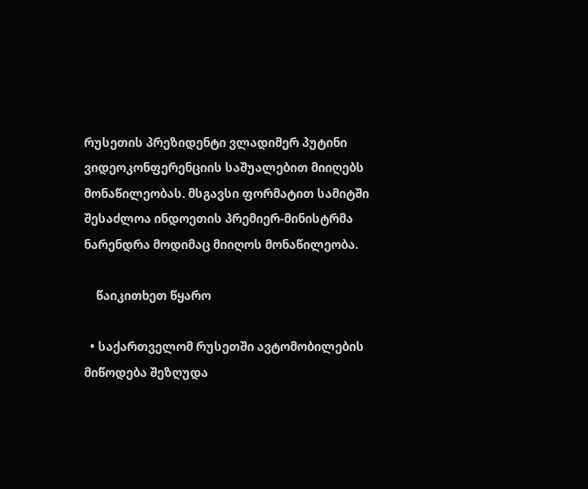რუსეთის პრეზიდენტი ვლადიმერ პუტინი ვიდეოკონფერენციის საშუალებით მიიღებს მონაწილეობას. მსგავსი ფორმატით სამიტში შესაძლოა ინდოეთის პრემიერ-მინისტრმა ნარენდრა მოდიმაც მიიღოს მონაწილეობა.

    წაიკითხეთ წყარო

  • საქართველომ რუსეთში ავტომობილების მიწოდება შეზღუდა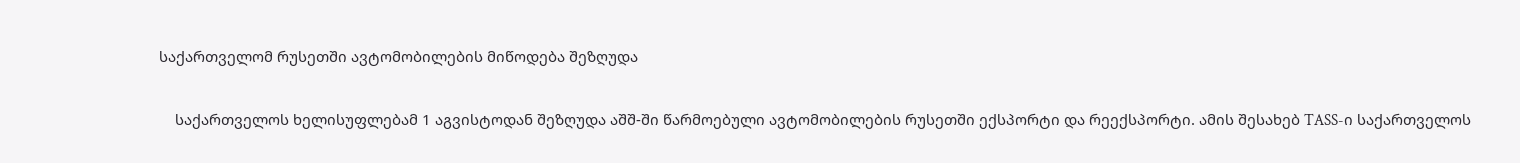საქართველომ რუსეთში ავტომობილების მიწოდება შეზღუდა

    საქართველოს ხელისუფლებამ 1 აგვისტოდან შეზღუდა აშშ-ში წარმოებული ავტომობილების რუსეთში ექსპორტი და რეექსპორტი. ამის შესახებ TASS-ი საქართველოს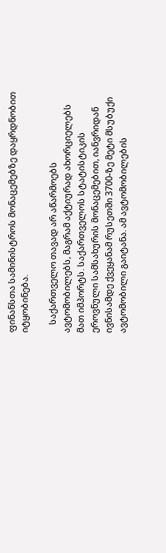ფინანსთა სამინისტროს მონაცემებზე დაყრდნობით იტყობინება.

    საქართველო თავად არ აწარმოებს ავტომობილებს, მაგრამ აქტიურად ახორციელებს მათ იმპორტს. საქართველოს სტატისტიკის ეროვნული სამსახურის მონაცემებით, იანვრიდან ივნისამდე ქვეყანამ რუსეთში 3700-ზე მეტი მსუბუქი ავტომობილი გაიტანა. ამ ავტომობილების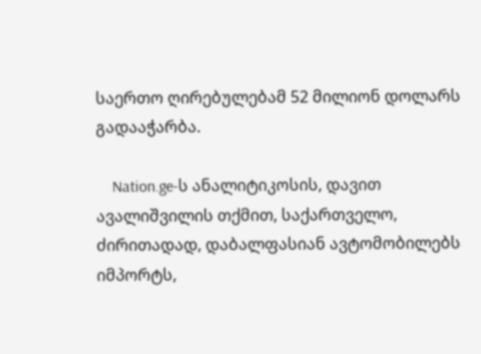საერთო ღირებულებამ 52 მილიონ დოლარს გადააჭარბა.

    Nation.ge-ს ანალიტიკოსის, დავით ავალიშვილის თქმით, საქართველო, ძირითადად, დაბალფასიან ავტომობილებს იმპორტს,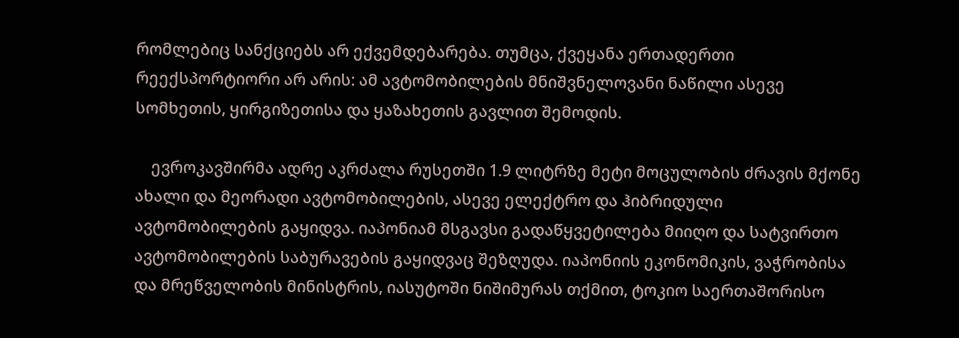რომლებიც სანქციებს არ ექვემდებარება. თუმცა, ქვეყანა ერთადერთი რეექსპორტიორი არ არის: ამ ავტომობილების მნიშვნელოვანი ნაწილი ასევე სომხეთის, ყირგიზეთისა და ყაზახეთის გავლით შემოდის.

    ევროკავშირმა ადრე აკრძალა რუსეთში 1.9 ლიტრზე მეტი მოცულობის ძრავის მქონე ახალი და მეორადი ავტომობილების, ასევე ელექტრო და ჰიბრიდული ავტომობილების გაყიდვა. იაპონიამ მსგავსი გადაწყვეტილება მიიღო და სატვირთო ავტომობილების საბურავების გაყიდვაც შეზღუდა. იაპონიის ეკონომიკის, ვაჭრობისა და მრეწველობის მინისტრის, იასუტოში ნიშიმურას თქმით, ტოკიო საერთაშორისო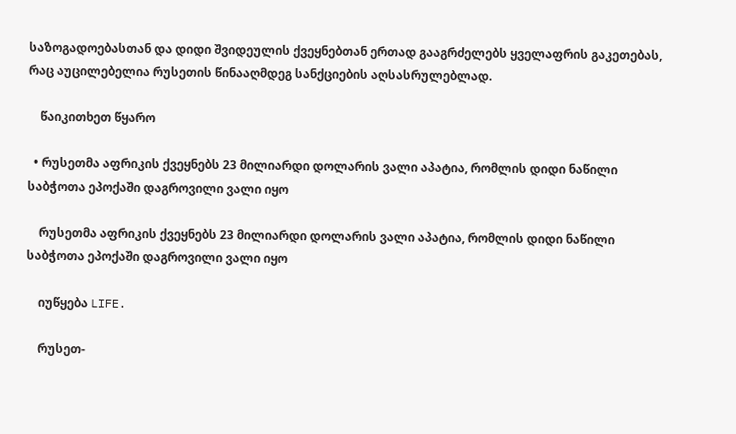საზოგადოებასთან და დიდი შვიდეულის ქვეყნებთან ერთად გააგრძელებს ყველაფრის გაკეთებას, რაც აუცილებელია რუსეთის წინააღმდეგ სანქციების აღსასრულებლად.

    წაიკითხეთ წყარო

  • რუსეთმა აფრიკის ქვეყნებს 23 მილიარდი დოლარის ვალი აპატია, რომლის დიდი ნაწილი საბჭოთა ეპოქაში დაგროვილი ვალი იყო

    რუსეთმა აფრიკის ქვეყნებს 23 მილიარდი დოლარის ვალი აპატია, რომლის დიდი ნაწილი საბჭოთა ეპოქაში დაგროვილი ვალი იყო

    იუწყება LIFE.

    რუსეთ-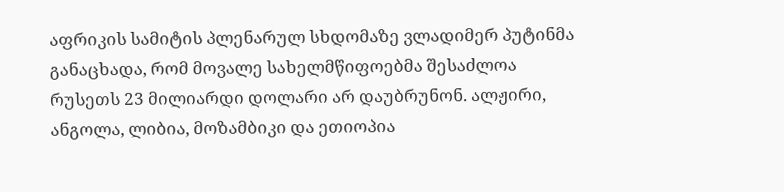აფრიკის სამიტის პლენარულ სხდომაზე ვლადიმერ პუტინმა განაცხადა, რომ მოვალე სახელმწიფოებმა შესაძლოა რუსეთს 23 მილიარდი დოლარი არ დაუბრუნონ. ალჟირი, ანგოლა, ლიბია, მოზამბიკი და ეთიოპია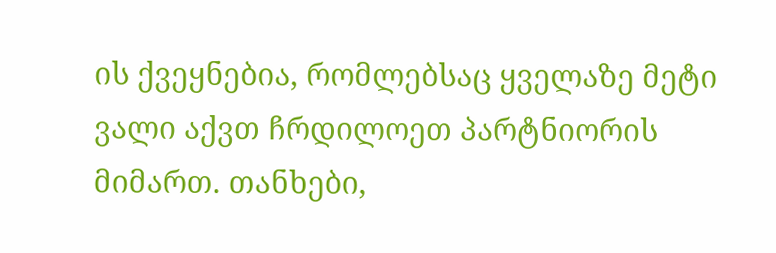ის ქვეყნებია, რომლებსაც ყველაზე მეტი ვალი აქვთ ჩრდილოეთ პარტნიორის მიმართ. თანხები,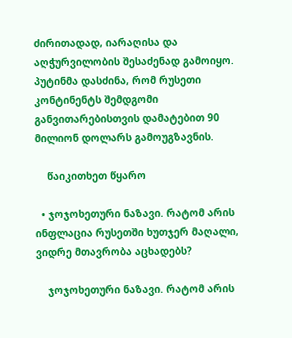ძირითადად, იარაღისა და აღჭურვილობის შესაძენად გამოიყო. პუტინმა დასძინა, რომ რუსეთი კონტინენტს შემდგომი განვითარებისთვის დამატებით 90 მილიონ დოლარს გამოუგზავნის.

    წაიკითხეთ წყარო

  • ჯოჯოხეთური ნაზავი. რატომ არის ინფლაცია რუსეთში ხუთჯერ მაღალი, ვიდრე მთავრობა აცხადებს?

    ჯოჯოხეთური ნაზავი. რატომ არის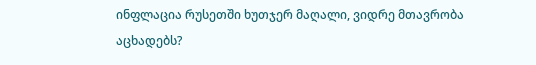ინფლაცია რუსეთში ხუთჯერ მაღალი, ვიდრე მთავრობა აცხადებს?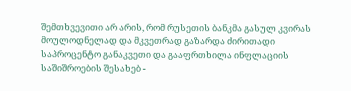შემთხვევითი არ არის, რომ რუსეთის ბანკმა გასულ კვირას მოულოდნელად და მკვეთრად გაზარდა ძირითადი საპროცენტო განაკვეთი და გააფრთხილა ინფლაციის საშიშროების შესახებ -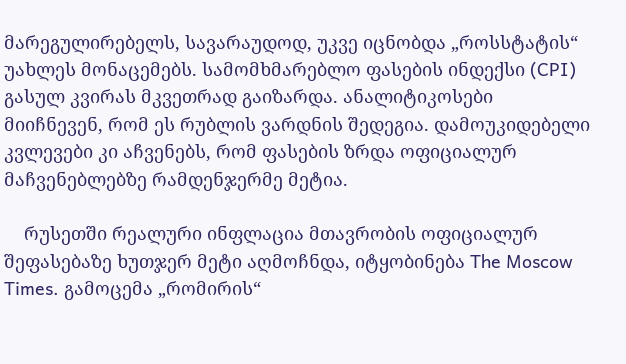მარეგულირებელს, სავარაუდოდ, უკვე იცნობდა „როსსტატის“ უახლეს მონაცემებს. სამომხმარებლო ფასების ინდექსი (CPI) გასულ კვირას მკვეთრად გაიზარდა. ანალიტიკოსები მიიჩნევენ, რომ ეს რუბლის ვარდნის შედეგია. დამოუკიდებელი კვლევები კი აჩვენებს, რომ ფასების ზრდა ოფიციალურ მაჩვენებლებზე რამდენჯერმე მეტია.

    რუსეთში რეალური ინფლაცია მთავრობის ოფიციალურ შეფასებაზე ხუთჯერ მეტი აღმოჩნდა, იტყობინება The Moscow Times. გამოცემა „რომირის“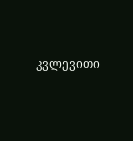კვლევითი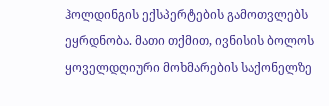ჰოლდინგის ექსპერტების გამოთვლებს ეყრდნობა. მათი თქმით, ივნისის ბოლოს ყოველდღიური მოხმარების საქონელზე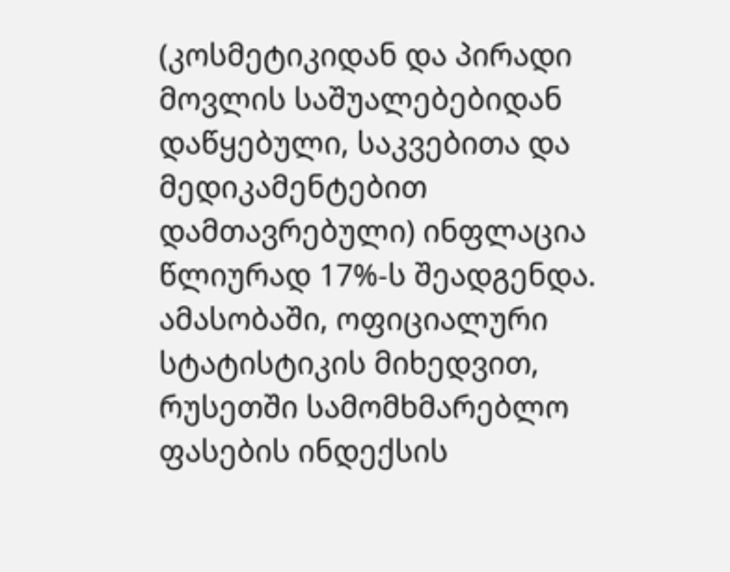(კოსმეტიკიდან და პირადი მოვლის საშუალებებიდან დაწყებული, საკვებითა და მედიკამენტებით დამთავრებული) ინფლაცია წლიურად 17%-ს შეადგენდა. ამასობაში, ოფიციალური სტატისტიკის მიხედვით, რუსეთში სამომხმარებლო ფასების ინდექსის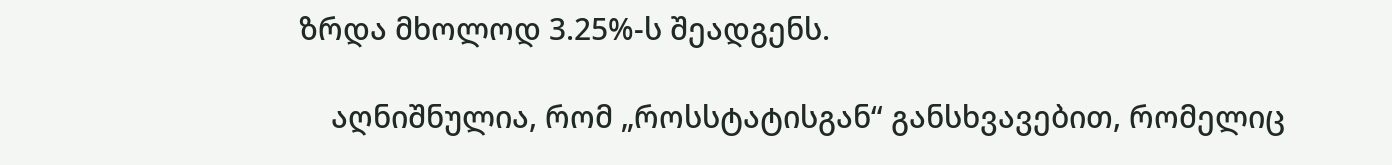ზრდა მხოლოდ 3.25%-ს შეადგენს.

    აღნიშნულია, რომ „როსსტატისგან“ განსხვავებით, რომელიც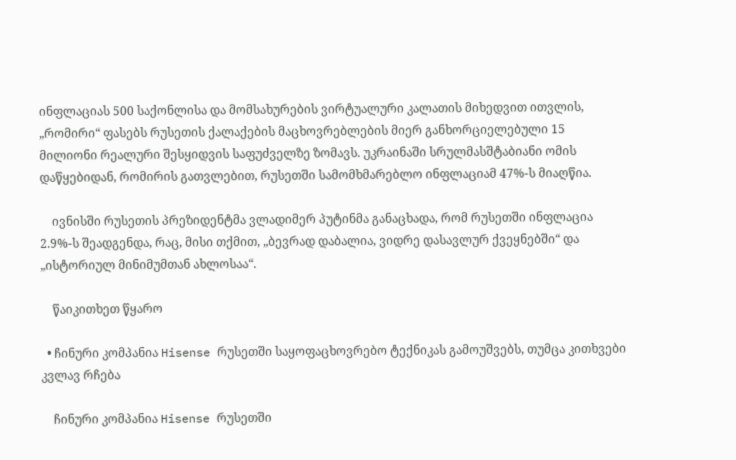ინფლაციას 500 საქონლისა და მომსახურების ვირტუალური კალათის მიხედვით ითვლის, „რომირი“ ფასებს რუსეთის ქალაქების მაცხოვრებლების მიერ განხორციელებული 15 მილიონი რეალური შესყიდვის საფუძველზე ზომავს. უკრაინაში სრულმასშტაბიანი ომის დაწყებიდან, რომირის გათვლებით, რუსეთში სამომხმარებლო ინფლაციამ 47%-ს მიაღწია.

    ივნისში რუსეთის პრეზიდენტმა ვლადიმერ პუტინმა განაცხადა, რომ რუსეთში ინფლაცია 2.9%-ს შეადგენდა, რაც, მისი თქმით, „ბევრად დაბალია, ვიდრე დასავლურ ქვეყნებში“ და „ისტორიულ მინიმუმთან ახლოსაა“.

    წაიკითხეთ წყარო

  • ჩინური კომპანია Hisense რუსეთში საყოფაცხოვრებო ტექნიკას გამოუშვებს, თუმცა კითხვები კვლავ რჩება

    ჩინური კომპანია Hisense რუსეთში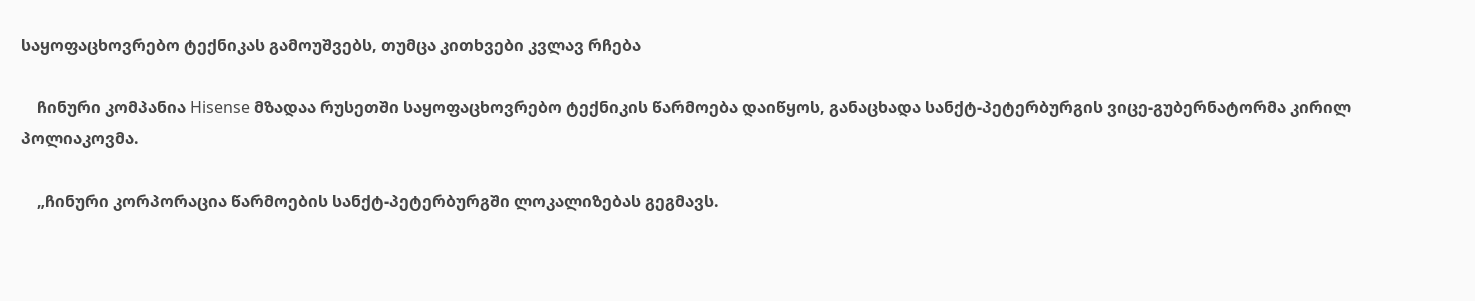საყოფაცხოვრებო ტექნიკას გამოუშვებს, თუმცა კითხვები კვლავ რჩება

    ჩინური კომპანია Hisense მზადაა რუსეთში საყოფაცხოვრებო ტექნიკის წარმოება დაიწყოს, განაცხადა სანქტ-პეტერბურგის ვიცე-გუბერნატორმა კირილ პოლიაკოვმა.

    „ჩინური კორპორაცია წარმოების სანქტ-პეტერბურგში ლოკალიზებას გეგმავს.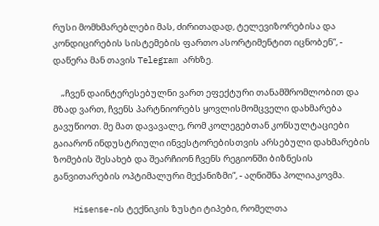რუსი მომხმარებლები მას, ძირითადად, ტელევიზორებისა და კონდიცირების სისტემების ფართო ასორტიმენტით იცნობენ“, - დაწერა მან თავის Telegram არხზე.

    „ჩვენ დაინტერესებულნი ვართ ეფექტური თანამშრომლობით და მზად ვართ, ჩვენს პარტნიორებს ყოვლისმომცველი დახმარება გავუწიოთ. მე მათ დავავალე, რომ კოლეგებთან კონსულტაციები გაიარონ ინდუსტრიული ინვესტორებისთვის არსებული დახმარების ზომების შესახებ და შეარჩიონ ჩვენს რეგიონში ბიზნესის განვითარების ოპტიმალური მექანიზმი“, - აღნიშნა პოლიაკოვმა.

    Hisense-ის ტექნიკის ზუსტი ტიპები, რომელთა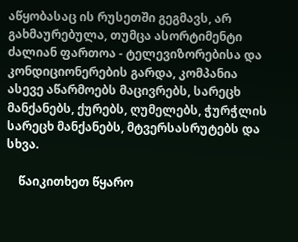აწყობასაც ის რუსეთში გეგმავს, არ გახმაურებულა, თუმცა ასორტიმენტი ძალიან ფართოა - ტელევიზორებისა და კონდიციონერების გარდა, კომპანია ასევე აწარმოებს მაცივრებს, სარეცხ მანქანებს, ქურებს, ღუმელებს, ჭურჭლის სარეცხ მანქანებს, მტვერსასრუტებს და სხვა.

    წაიკითხეთ წყარო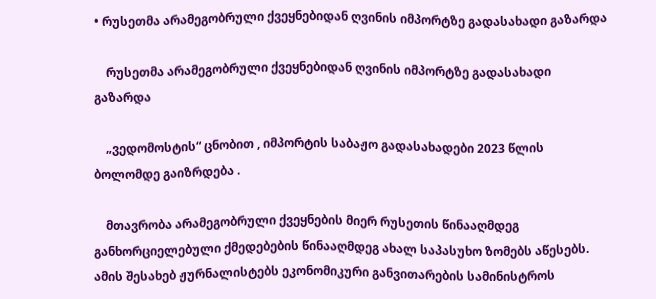• რუსეთმა არამეგობრული ქვეყნებიდან ღვინის იმპორტზე გადასახადი გაზარდა

    რუსეთმა არამეგობრული ქვეყნებიდან ღვინის იმპორტზე გადასახადი გაზარდა

    „ვედომოსტის“ ცნობით , იმპორტის საბაჟო გადასახადები 2023 წლის ბოლომდე გაიზრდება .

    მთავრობა არამეგობრული ქვეყნების მიერ რუსეთის წინააღმდეგ განხორციელებული ქმედებების წინააღმდეგ ახალ საპასუხო ზომებს აწესებს. ამის შესახებ ჟურნალისტებს ეკონომიკური განვითარების სამინისტროს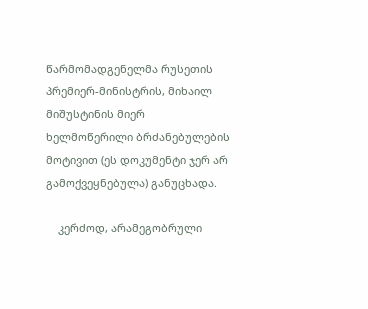წარმომადგენელმა რუსეთის პრემიერ-მინისტრის, მიხაილ მიშუსტინის მიერ ხელმოწერილი ბრძანებულების მოტივით (ეს დოკუმენტი ჯერ არ გამოქვეყნებულა) განუცხადა.

    კერძოდ, არამეგობრული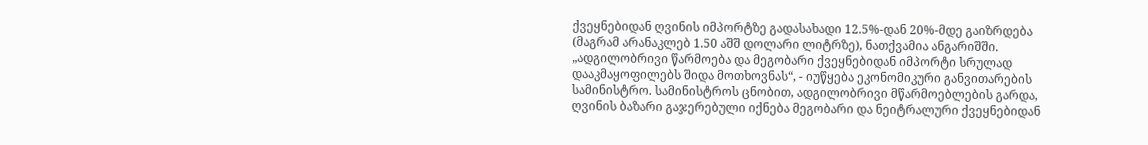ქვეყნებიდან ღვინის იმპორტზე გადასახადი 12.5%-დან 20%-მდე გაიზრდება (მაგრამ არანაკლებ 1.50 აშშ დოლარი ლიტრზე), ნათქვამია ანგარიშში. „ადგილობრივი წარმოება და მეგობარი ქვეყნებიდან იმპორტი სრულად დააკმაყოფილებს შიდა მოთხოვნას“, - იუწყება ეკონომიკური განვითარების სამინისტრო. სამინისტროს ცნობით, ადგილობრივი მწარმოებლების გარდა, ღვინის ბაზარი გაჯერებული იქნება მეგობარი და ნეიტრალური ქვეყნებიდან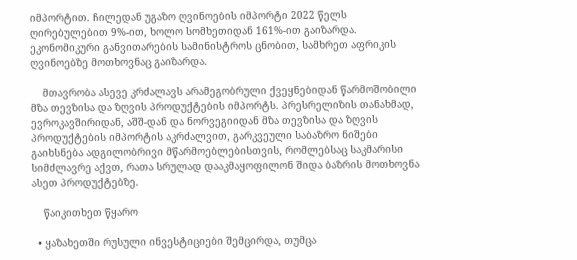იმპორტით. ჩილედან უგაზო ღვინოების იმპორტი 2022 წელს ღირებულებით 9%-ით, ხოლო სომხეთიდან 161%-ით გაიზარდა. ეკონომიკური განვითარების სამინისტროს ცნობით, სამხრეთ აფრიკის ღვინოებზე მოთხოვნაც გაიზარდა.

    მთავრობა ასევე კრძალავს არამეგობრული ქვეყნებიდან წარმოშობილი მზა თევზისა და ზღვის პროდუქტების იმპორტს. პრესრელიზის თანახმად, ევროკავშირიდან, აშშ-დან და ნორვეგიიდან მზა თევზისა და ზღვის პროდუქტების იმპორტის აკრძალვით, გარკვეული საბაზრო ნიშები გაიხსნება ადგილობრივი მწარმოებლებისთვის, რომლებსაც საკმარისი სიმძლავრე აქვთ, რათა სრულად დააკმაყოფილონ შიდა ბაზრის მოთხოვნა ასეთ პროდუქტებზე.

    წაიკითხეთ წყარო

  • ყაზახეთში რუსული ინვესტიციები შემცირდა, თუმცა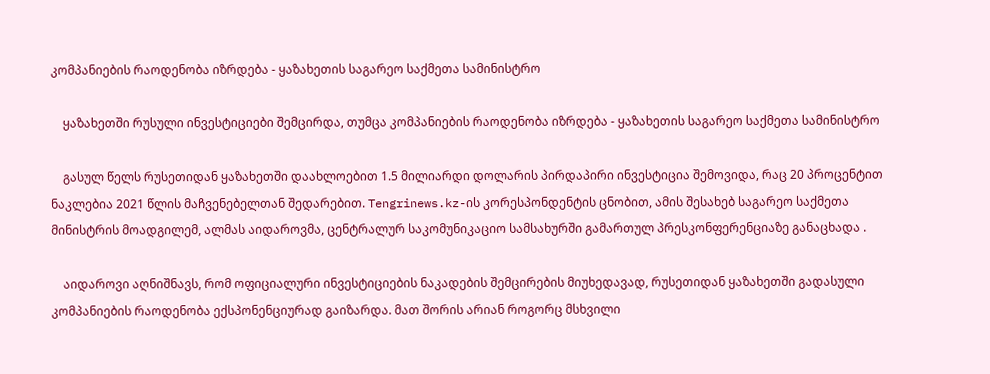კომპანიების რაოდენობა იზრდება - ყაზახეთის საგარეო საქმეთა სამინისტრო

    ყაზახეთში რუსული ინვესტიციები შემცირდა, თუმცა კომპანიების რაოდენობა იზრდება - ყაზახეთის საგარეო საქმეთა სამინისტრო

    გასულ წელს რუსეთიდან ყაზახეთში დაახლოებით 1.5 მილიარდი დოლარის პირდაპირი ინვესტიცია შემოვიდა, რაც 20 პროცენტით ნაკლებია 2021 წლის მაჩვენებელთან შედარებით. Tengrinews.kz-ის კორესპონდენტის ცნობით, ამის შესახებ საგარეო საქმეთა მინისტრის მოადგილემ, ალმას აიდაროვმა, ცენტრალურ საკომუნიკაციო სამსახურში გამართულ პრესკონფერენციაზე განაცხადა .

    აიდაროვი აღნიშნავს, რომ ოფიციალური ინვესტიციების ნაკადების შემცირების მიუხედავად, რუსეთიდან ყაზახეთში გადასული კომპანიების რაოდენობა ექსპონენციურად გაიზარდა. მათ შორის არიან როგორც მსხვილი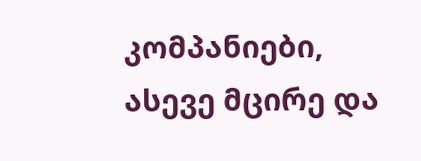კომპანიები, ასევე მცირე და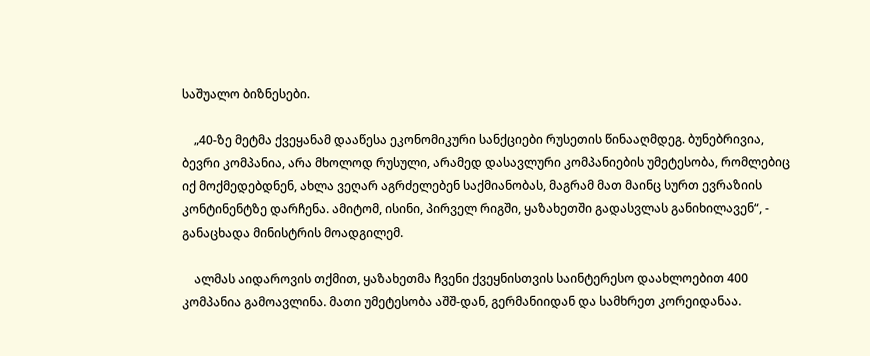საშუალო ბიზნესები.

    „40-ზე მეტმა ქვეყანამ დააწესა ეკონომიკური სანქციები რუსეთის წინააღმდეგ. ბუნებრივია, ბევრი კომპანია, არა მხოლოდ რუსული, არამედ დასავლური კომპანიების უმეტესობა, რომლებიც იქ მოქმედებდნენ, ახლა ვეღარ აგრძელებენ საქმიანობას, მაგრამ მათ მაინც სურთ ევრაზიის კონტინენტზე დარჩენა. ამიტომ, ისინი, პირველ რიგში, ყაზახეთში გადასვლას განიხილავენ“, - განაცხადა მინისტრის მოადგილემ.

    ალმას აიდაროვის თქმით, ყაზახეთმა ჩვენი ქვეყნისთვის საინტერესო დაახლოებით 400 კომპანია გამოავლინა. მათი უმეტესობა აშშ-დან, გერმანიიდან და სამხრეთ კორეიდანაა.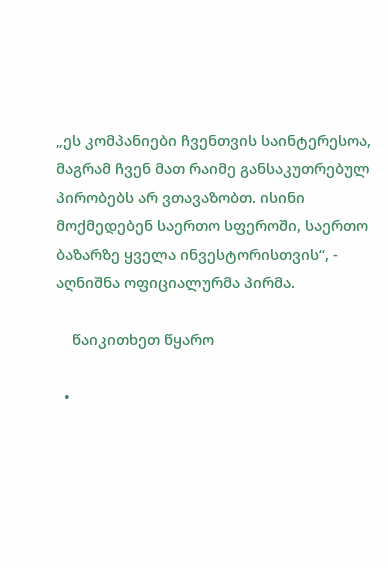„ეს კომპანიები ჩვენთვის საინტერესოა, მაგრამ ჩვენ მათ რაიმე განსაკუთრებულ პირობებს არ ვთავაზობთ. ისინი მოქმედებენ საერთო სფეროში, საერთო ბაზარზე ყველა ინვესტორისთვის“, - აღნიშნა ოფიციალურმა პირმა.

    წაიკითხეთ წყარო

  •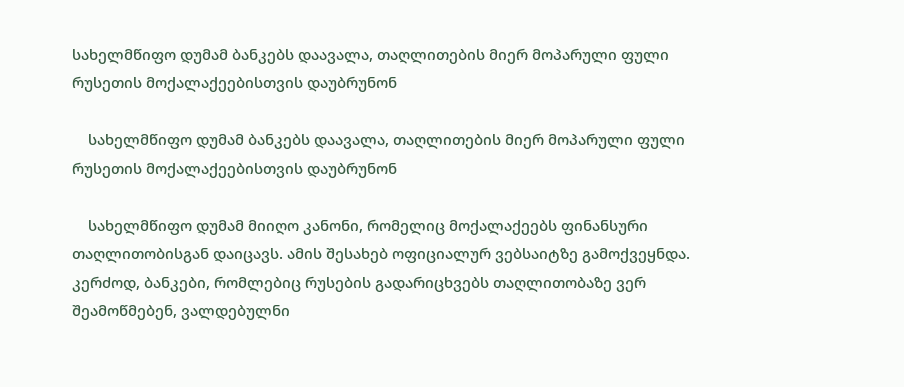სახელმწიფო დუმამ ბანკებს დაავალა, თაღლითების მიერ მოპარული ფული რუსეთის მოქალაქეებისთვის დაუბრუნონ

    სახელმწიფო დუმამ ბანკებს დაავალა, თაღლითების მიერ მოპარული ფული რუსეთის მოქალაქეებისთვის დაუბრუნონ

    სახელმწიფო დუმამ მიიღო კანონი, რომელიც მოქალაქეებს ფინანსური თაღლითობისგან დაიცავს. ამის შესახებ ოფიციალურ ვებსაიტზე გამოქვეყნდა. კერძოდ, ბანკები, რომლებიც რუსების გადარიცხვებს თაღლითობაზე ვერ შეამოწმებენ, ვალდებულნი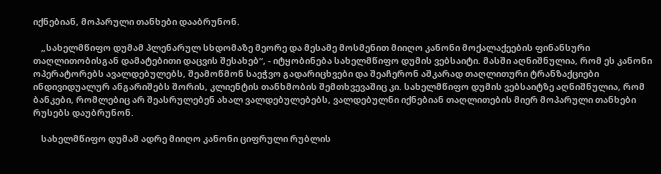იქნებიან, მოპარული თანხები დააბრუნონ.

    „სახელმწიფო დუმამ პლენარულ სხდომაზე მეორე და მესამე მოსმენით მიიღო კანონი მოქალაქეების ფინანსური თაღლითობისგან დამატებითი დაცვის შესახებ“, - იტყობინება სახელმწიფო დუმის ვებსაიტი. მასში აღნიშნულია, რომ ეს კანონი ოპერატორებს ავალდებულებს, შეამოწმონ საეჭვო გადარიცხვები და შეაჩერონ აშკარად თაღლითური ტრანზაქციები ინდივიდუალურ ანგარიშებს შორის, კლიენტის თანხმობის შემთხვევაშიც კი. სახელმწიფო დუმის ვებსაიტზე აღნიშნულია, რომ ბანკები, რომლებიც არ შეასრულებენ ახალ ვალდებულებებს, ვალდებულნი იქნებიან თაღლითების მიერ მოპარული თანხები რუსებს დაუბრუნონ.

    სახელმწიფო დუმამ ადრე მიიღო კანონი ციფრული რუბლის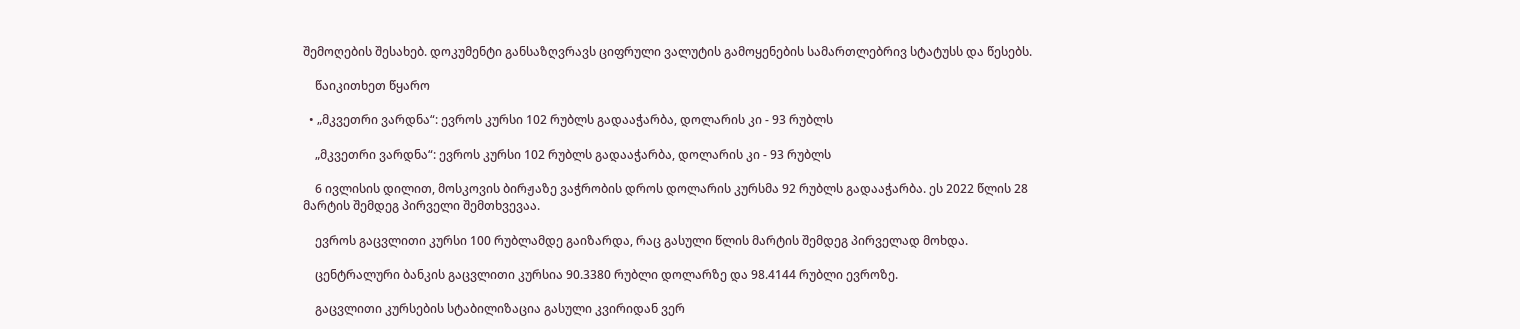შემოღების შესახებ. დოკუმენტი განსაზღვრავს ციფრული ვალუტის გამოყენების სამართლებრივ სტატუსს და წესებს.

    წაიკითხეთ წყარო

  • „მკვეთრი ვარდნა“: ევროს კურსი 102 რუბლს გადააჭარბა, დოლარის კი - 93 რუბლს

    „მკვეთრი ვარდნა“: ევროს კურსი 102 რუბლს გადააჭარბა, დოლარის კი - 93 რუბლს

    6 ივლისის დილით, მოსკოვის ბირჟაზე ვაჭრობის დროს დოლარის კურსმა 92 რუბლს გადააჭარბა. ეს 2022 წლის 28 მარტის შემდეგ პირველი შემთხვევაა.

    ევროს გაცვლითი კურსი 100 რუბლამდე გაიზარდა, რაც გასული წლის მარტის შემდეგ პირველად მოხდა.

    ცენტრალური ბანკის გაცვლითი კურსია 90.3380 რუბლი დოლარზე და 98.4144 რუბლი ევროზე.

    გაცვლითი კურსების სტაბილიზაცია გასული კვირიდან ვერ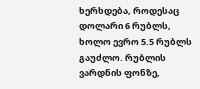ხერხდება, როდესაც დოლარი 6 რუბლს, ხოლო ევრო 5.5 რუბლს გაუძლო. რუბლის ვარდნის ფონზე,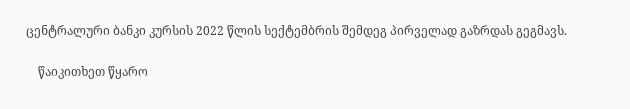ცენტრალური ბანკი კურსის 2022 წლის სექტემბრის შემდეგ პირველად გაზრდას გეგმავს.

    წაიკითხეთ წყარო